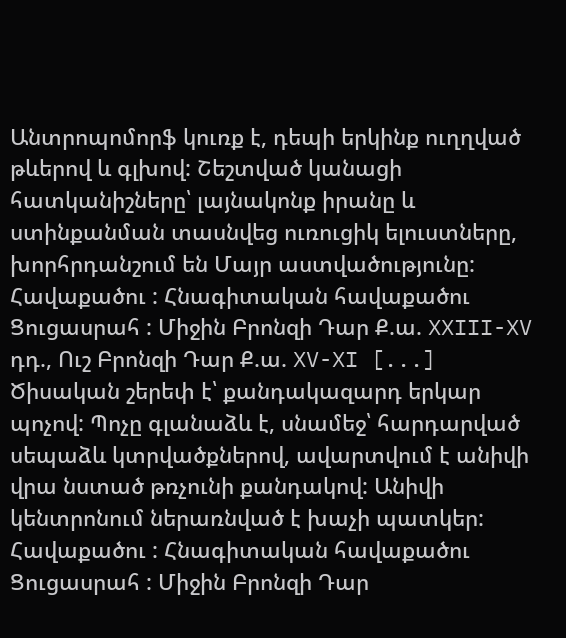Անտրոպոմորֆ կուռք է, դեպի երկինք ուղղված թևերով և գլխով: Շեշտված կանացի հատկանիշները՝ լայնակոնք իրանը և ստինքանման տասնվեց ուռուցիկ ելուստները, խորհրդանշում են Մայր աստվածությունը: Հավաքածու : Հնագիտական հավաքածու Ցուցասրահ : Միջին Բրոնզի Դար Ք.ա. XXIII-XV դդ., Ուշ Բրոնզի Դար Ք.ա. XV-XI [...]
Ծիսական շերեփ է՝ քանդակազարդ երկար պոչով: Պոչը գլանաձև է, սնամեջ՝ հարդարված սեպաձև կտրվածքներով, ավարտվում է անիվի վրա նստած թռչունի քանդակով: Անիվի կենտրոնում ներառնված է խաչի պատկեր: Հավաքածու : Հնագիտական հավաքածու Ցուցասրահ : Միջին Բրոնզի Դար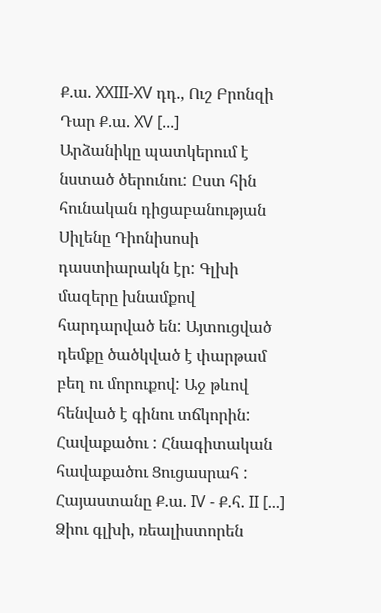Ք.ա. XXIII-XV դդ., Ուշ Բրոնզի Դար Ք.ա. XV [...]
Արձանիկը պատկերում է նստած ծերունու: Ըստ հին հունական դիցաբանության Սիլենը Դիոնիսոսի դաստիարակն էր: Գլխի մազերը խնամքով հարդարված են: Այտուցված դեմքը ծածկված է փարթամ բեղ ու մորուքով: Աջ թևով հենված է գինու տճկորին: Հավաքածու : Հնագիտական հավաքածու Ցուցասրահ : Հայաստանը Ք.ա. IV - Ք.հ. II [...]
Ձիու գլխի, ռեալիստորեն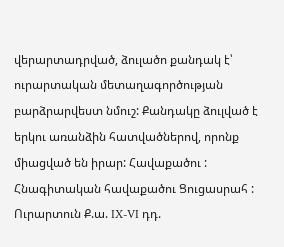վերարտադրված, ձուլածո քանդակ է՝ ուրարտական մետաղագործության բարձրարվեստ նմուշ: Քանդակը ձուլված է երկու առանձին հատվածներով, որոնք միացված են իրար: Հավաքածու : Հնագիտական հավաքածու Ցուցասրահ : Ուրարտուն Ք.ա. IX-VI դդ.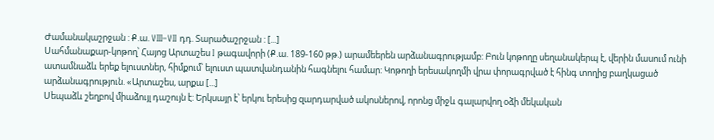Ժամանակաշրջան : Ք.ա. VIII–VII դդ. Տարածաշրջան : [...]
Սահմանաքար-կոթող՝ Հայոց Արտաշես I թագավորի (Ք.ա. 189-160 թթ.) արամեերեն արձանագրությամբ: Բուն կոթողը սեղանակերպ է, վերին մասում ունի ատամնաձև երեք ելուստներ, հիմքում՝ ելուստ պատվանդանին հագնելու համար: Կոթողի երեսակողմի վրա փորագրված է հինգ տողից բաղկացած արձանագրություն. «Արտաշես, արքա [...]
Սեպաձև շեղբով միաձույլ դաշույն է: Երկսայր է՝ երկու երեսից զարդարված ակոսներով, որոնց միջև գալարվող օձի մեկական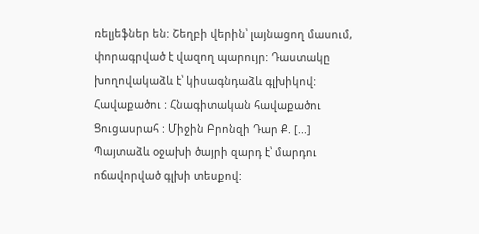ռելյեֆներ են: Շեղբի վերին՝ լայնացող մասում, փորագրված է վազող պարույր: Դաստակը խողովակաձև է՝ կիսագնդաձև գլխիկով: Հավաքածու : Հնագիտական հավաքածու Ցուցասրահ : Միջին Բրոնզի Դար Ք. [...]
Պայտաձև օջախի ծայրի զարդ է՝ մարդու ոճավորված գլխի տեսքով: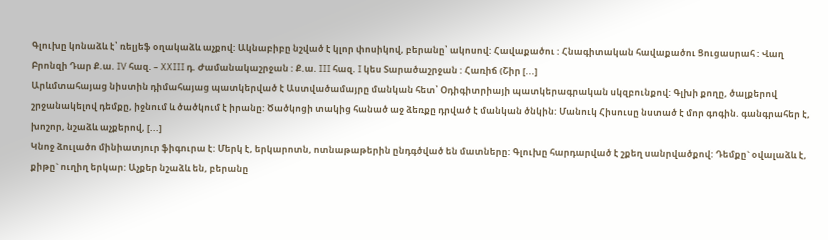Գլուխը կոնաձև է՝ ռելյեֆ օղակաձև աչքով: Ակնաբիբը նշված է կլոր փոսիկով, բերանը՝ ակոսով: Հավաքածու : Հնագիտական հավաքածու Ցուցասրահ : Վաղ Բրոնզի Դար Ք.ա. IV հազ. – XXIII դ. Ժամանակաշրջան : Ք.ա. III հազ. I կես Տարածաշրջան : Հառիճ (Շիր [...]
Արևմտահայաց նիստին դիմահայաց պատկերված է Աստվածամայրը մանկան հետ՝ Օդիգիտրիայի պատկերագրական սկզբունքով: Գլխի քողը, ծալքերով շրջանակելով դեմքը, իջնում և ծածկում է իրանը: Ծածկոցի տակից հանած աջ ձեռքը դրված է մանկան ծնկին: Մանուկ Հիսուսը նստած է մոր գոգին. գանգրահեր է, խոշոր, նշաձև աչքերով, [...]
Կնոջ ձուլածո մինիատյուր ֆիգուրա է: Մերկ է, երկարոտն, ոտնաթաթերին ընդգծված են մատները: Գլուխը հարդարված է շքեղ սանրվածքով: Դեմքը` օվալաձև է, քիթը` ուղիղ երկար: Աչքեր նշաձև են, բերանը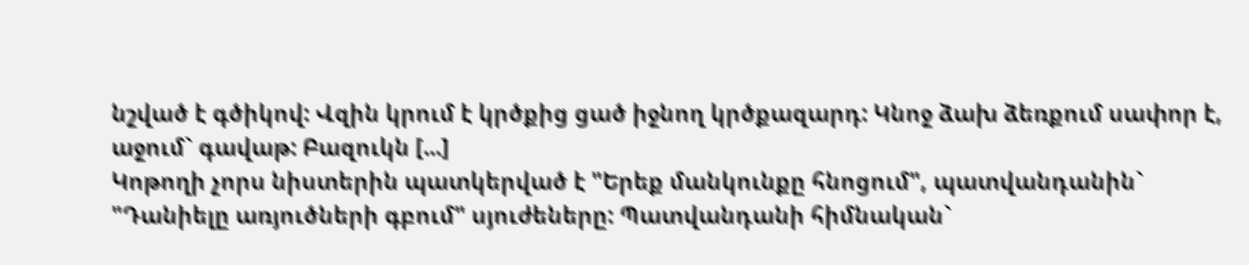նշված է գծիկով: Վզին կրում է կրծքից ցած իջնող կրծքազարդ: Կնոջ ձախ ձեռքում սափոր է, աջում` գավաթ: Բազուկն [...]
Կոթողի չորս նիստերին պատկերված է "Երեք մանկունքը հնոցում", պատվանդանին` "Դանիելը առյուծների գբում" սյուժեները: Պատվանդանի հիմնական`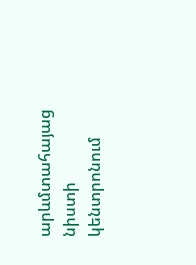արևմտահայաց նիստի կենտրոնում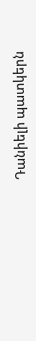Դանիելի պատկերն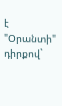է "Օրանտի" դիրքով`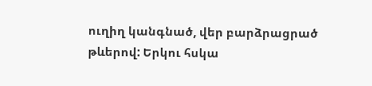ուղիղ կանգնած, վեր բարձրացրած թևերով: Երկու հսկա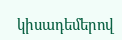կիսադեմերով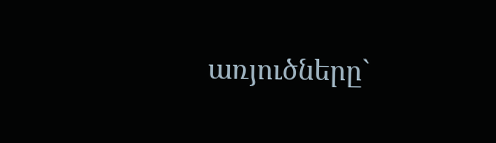առյուծները`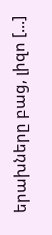երախները բաց, լիզո [...]